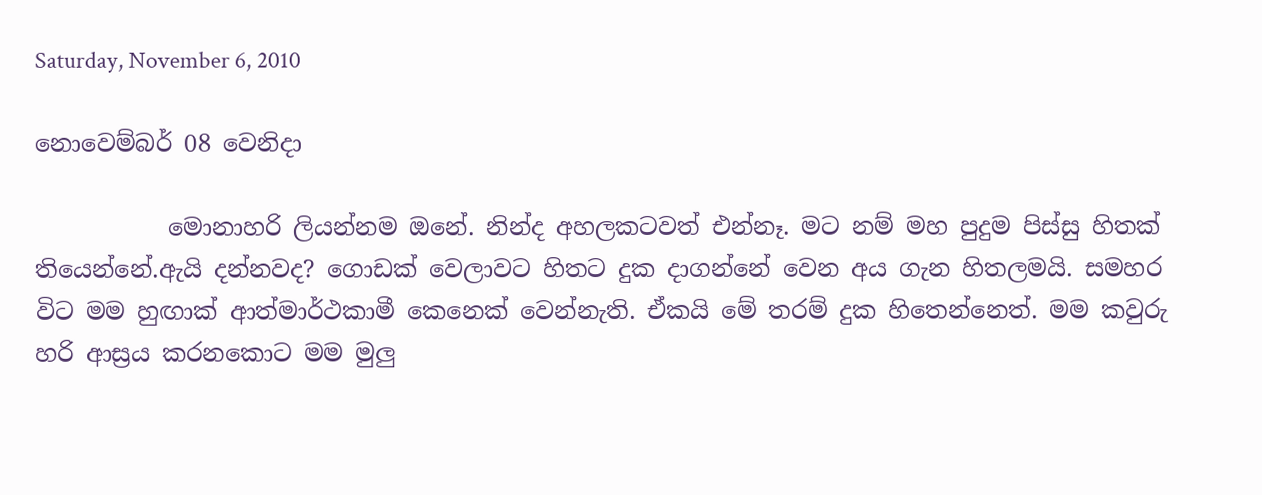Saturday, November 6, 2010

නොවෙම්බර් 08 වෙනිදා

           මොනාහරි ලියන්නම ඔනේ. නින්ද අහලකටවත් එන්නෑ. මට නම් මහ පුදුම පිස්සු හිතක් තියෙන්නේ.ඇයි දන්නවද? ගොඩක් වෙලාවට හිතට දුක දාගන්නේ වෙන අය ගැන හිතලමයි. සමහර විට මම හුඟාක් ආත්මාර්ථකාමී කෙනෙක් වෙන්නැති. ඒකයි මේ තරම් දුක හිතෙන්නෙත්. මම කවුරු හරි ආස්‍රය කරනකොට මම මුලු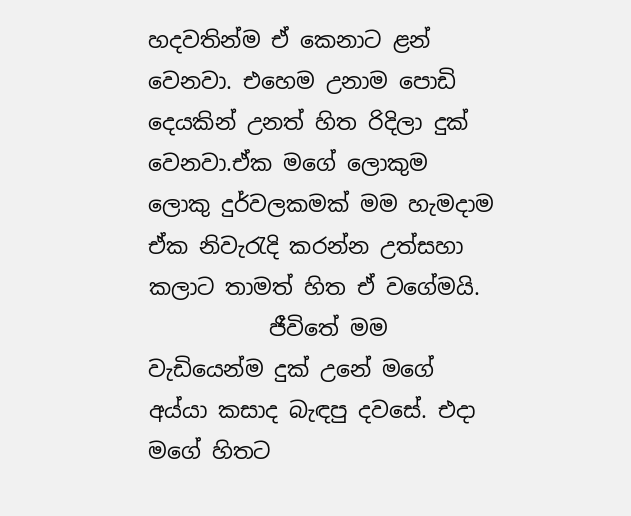හදවතින්ම ඒ කෙනාට ළන් වෙනවා. එහෙම උනාම පොඩි දෙයකින් උනත් හිත රිදිලා දුක් වෙනවා.ඒක මගේ ලොකුම ලොකු දුර්වලකමක් මම හැමදාම ඒක නිවැරැදි කරන්න උත්සහා කලාට තාමත් හිත ඒ වගේමයි.
           ජීවිතේ මම වැඩියෙන්ම දුක් උනේ මගේ අය්යා කසාද බැඳපු දවසේ. එදා මගේ හිතට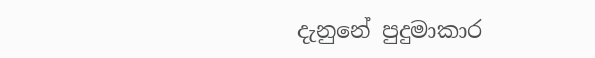දැනුනේ පුදුමාකාර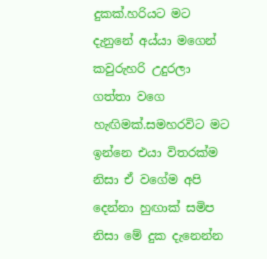දුකක්.හරියට මට දැනුනේ අය්යා මගෙන් කවුරුහරි උදුරලා ගත්තා වගෙ හැඟිමක්.සමහරවිට මට ඉන්නෙ එයා විතරක්ම නිසා ඒ වගේම අපි දෙන්නා හුඟාක් සමිප නිසා මේ දුක දැනෙන්න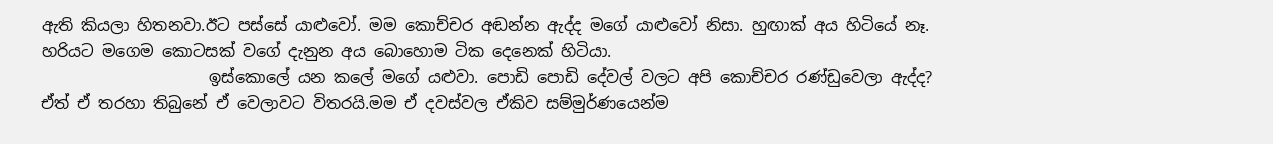ඇති කියලා හිතනවා.ඊට පස්සේ යාළුවෝ. මම කොච්චර අඬන්න ඇද්ද මගේ යාළුවෝ නිසා. හුඟාක් අය හිටියේ නෑ. හරියට මගෙම කොටසක් වගේ දැනුන අය බොහොම ටික දෙනෙක් හිටියා.
                     ඉස්කොලේ යන කලේ මගේ යළුවා. පොඩි පොඩි දේවල් වලට අපි කොච්චර රණ්ඩුවෙලා ඇද්ද? ඒත් ඒ තරහා තිබුනේ ඒ වෙලාවට විතරයි.මම ඒ දවස්වල ඒකිව සම්මුර්ණයෙන්ම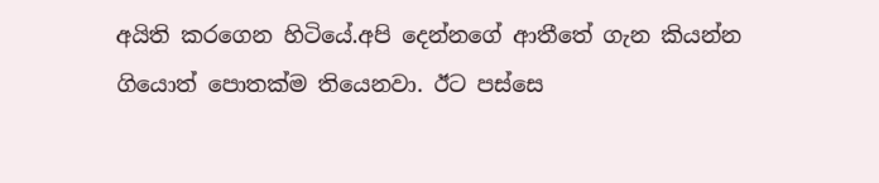අයිති කරගෙන හිටියේ.අපි දෙන්නගේ ආතීතේ ගැන කියන්න ගියොත් පොතක්ම තියෙනවා. ඊට පස්සෙ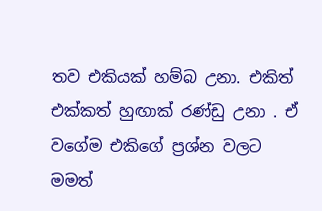තව එකියක් හම්බ උනා. එකිත් එක්කත් හුඟාක් රණ්ඩු උනා . ඒ වගේම එකිගේ ප්‍රශ්න වලට මමත්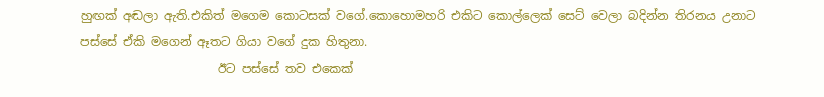හුඟක් අඬලා ඇති.එකිත් මගෙම කොටසක් වගේ.කොහොමහරි එකිට කොල්ලෙක් සෙට් වෙලා බදින්න තිරනය උනාට පස්සේ ඒකි මගෙන් ඈතට ගියා වගේ දුක හිතුනා.
                       ඊට පස්සේ තව එකෙක්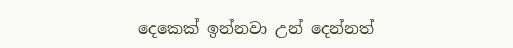දෙකෙක් ඉන්නවා උන් දෙන්නත්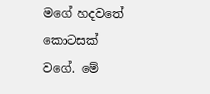මගේ හදවතේ කොටසක් වගේ. මේ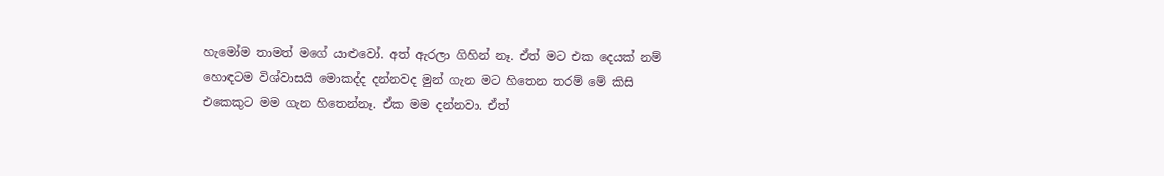හැමෝම තාමත් මගේ යාළුවෝ. අත් ඇරලා ගිහින් නෑ. ඒත් මට එක දෙයක් නම් හොඳටම විශ්වාසයි මොකද්ද දන්නවද මුන් ගැන මට හිතෙන තරම් මේ කිසි එකෙකුට මම ගැන හිතෙන්නෑ. ඒක මම දන්නවා. ඒත්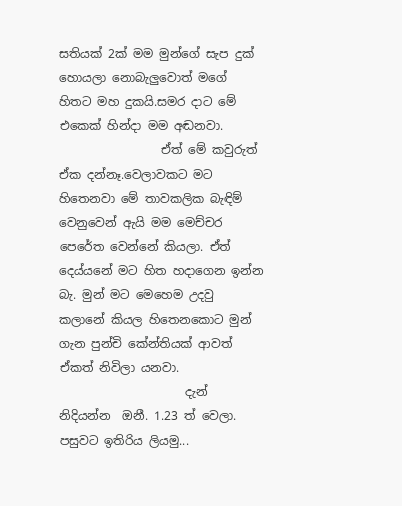සතියක් 2ක් මම මුන්ගේ සැප දුක් හොයලා නොබැලුවොත් මගේ හිතට මහ දුකයි.සමර දාට මේ එකෙක් හින්දා මම අඬනවා.
                 ඒත් මේ කවුරුත් ඒක දන්නෑ.වෙලාවකට මට හිතෙනවා මේ තාවකලික බැඳිම් වෙනුවෙන් ඇයි මම මෙච්චර පෙරේත වෙන්නේ කියලා. ඒත් දෙය්යනේ මට හිත හදාගෙන ඉන්න බැ. මුන් මට මෙහෙම උදවු කලානේ කියල හිතෙනකොට මුන් ගැන පුන්චි කේන්තියක් ආවත් ඒකත් නිවිලා යනවා.
                     දැන් නිදියන්න  ඔනී. 1.23 ත් වෙලා. පසුවට ඉතිරිය ලියමු...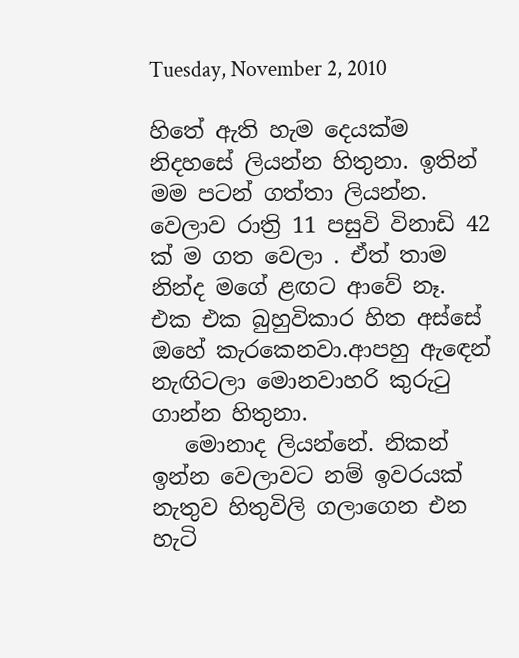Tuesday, November 2, 2010

හිතේ ඇති හැම දෙයක්ම නිදහසේ ලියන්න හිතුනා. ඉතින් මම පටන් ගත්තා ලියන්න.
වෙලාව රාත්‍රි 11 පසුවි විනාඩි 42 ක් ම ගත වෙලා . ඒත් තාම නින්ද මගේ ළඟට ආවේ නෑ. එක එක බුහුවිකාර හිත අස්සේ ඔහේ කැරකෙනවා.ආපහු ඇඳෙන් නැඟිටලා මොනවාහරි කුරුටු ගාන්න හිතුනා.
   මොනාද ලියන්නේ. නිකන් ඉන්න වෙලාවට නම් ඉවරයක් නැතුව හිතුවිලි ගලාගෙන එන හැටි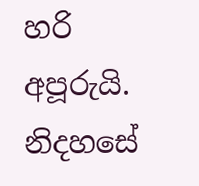හරි අපූරුයි. නිදහසේ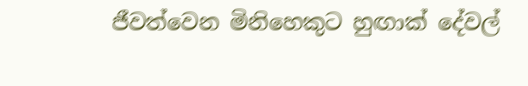ජීවත්වෙන මිනිහෙකුට හුඟාක් දේවල්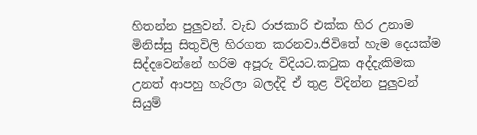හිතන්න පුලුවන්. වැඩ රාජකාරි එක්ක හිර උනාම මිනිස්සු සිතුවිලි හිරගත කරනවා.ජිවිතේ හැම දෙයක්ම සිද්දවෙන්නේ හරිම අපූරු විදියට.කටුක අද්දැකිමක උනත් ආපහු හැරිලා බලද්දි ඒ තුළ විදින්න පුලුවන් සියුම්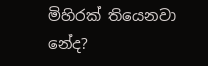මිහිරක් තියෙනවා නේද?